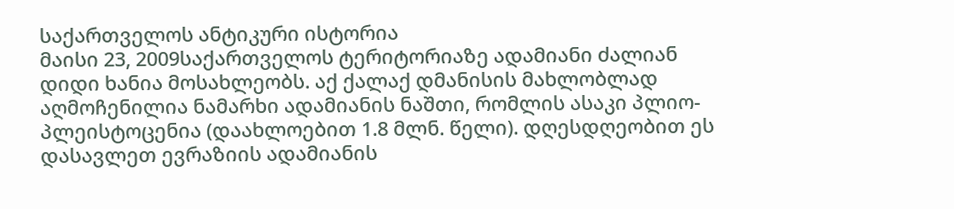საქართველოს ანტიკური ისტორია
მაისი 23, 2009საქართველოს ტერიტორიაზე ადამიანი ძალიან დიდი ხანია მოსახლეობს. აქ ქალაქ დმანისის მახლობლად აღმოჩენილია ნამარხი ადამიანის ნაშთი, რომლის ასაკი პლიო-პლეისტოცენია (დაახლოებით 1.8 მლნ. წელი). დღესდღეობით ეს დასავლეთ ევრაზიის ადამიანის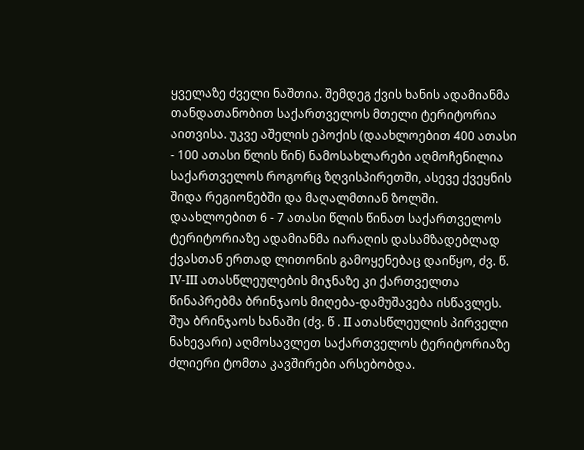ყველაზე ძველი ნაშთია. შემდეგ ქვის ხანის ადამიანმა თანდათანობით საქართველოს მთელი ტერიტორია აითვისა. უკვე აშელის ეპოქის (დაახლოებით 400 ათასი - 100 ათასი წლის წინ) ნამოსახლარები აღმოჩენილია საქართველოს როგორც ზღვისპირეთში, ასევე ქვეყნის შიდა რეგიონებში და მაღალმთიან ზოლში.
დაახლოებით 6 - 7 ათასი წლის წინათ საქართველოს ტერიტორიაზე ადამიანმა იარაღის დასამზადებლად ქვასთან ერთად ლითონის გამოყენებაც დაიწყო, ძვ. წ. IV-III ათასწლეულების მიჯნაზე კი ქართველთა წინაპრებმა ბრინჯაოს მიღება-დამუშავება ისწავლეს. შუა ბრინჯაოს ხანაში (ძვ. წ . II ათასწლეულის პირველი ნახევარი) აღმოსავლეთ საქართველოს ტერიტორიაზე ძლიერი ტომთა კავშირები არსებობდა.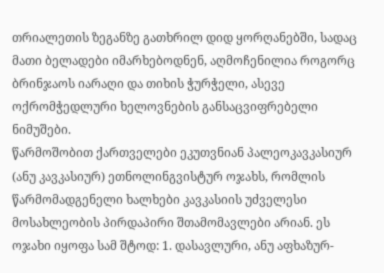თრიალეთის ზეგანზე გათხრილ დიდ ყორღანებში, სადაც მათი ბელადები იმარხებოდნენ, აღმოჩენილია როგორც ბრინჯაოს იარაღი და თიხის ჭურჭელი, ასევე ოქრომჭედლური ხელოვნების განსაცვიფრებელი ნიმუშები.
წარმოშობით ქართველები ეკუთვნიან პალეოკავკასიურ (ანუ კავკასიურ) ეთნოლინგვისტურ ოჯახს, რომლის წარმომადგენელი ხალხები კავკასიის უძველესი მოსახლეობის პირდაპირი შთამომავლები არიან. ეს ოჯახი იყოფა სამ შტოდ: 1. დასავლური, ანუ აფხაზურ-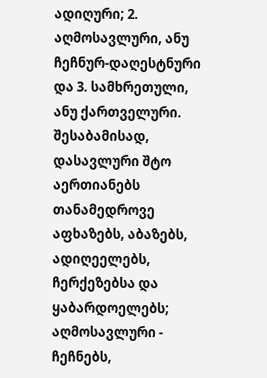ადიღური; 2. აღმოსავლური, ანუ ჩეჩნურ-დაღესტნური და 3. სამხრეთული, ანუ ქართველური. შესაბამისად, დასავლური შტო აერთიანებს თანამედროვე აფხაზებს, აბაზებს, ადიღეელებს, ჩერქეზებსა და ყაბარდოელებს; აღმოსავლური - ჩეჩნებს,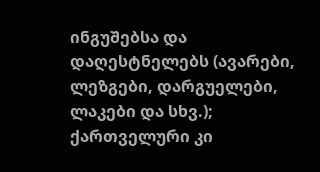ინგუშებსა და დაღესტნელებს (ავარები, ლეზგები, დარგუელები, ლაკები და სხვ.); ქართველური კი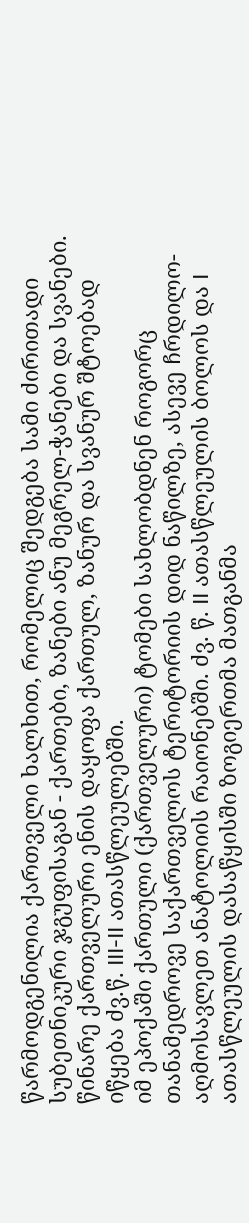წარმოდგენილია ქართველი ხალხით, რომელიც შედგება სამი ძირითადი სუბეთნიკური ჯგუფისაგან - ქართები, ზანები ანუ მეგრელ-ჭანები და სვანები. წინარე ქართველური ენის დაყოფა ქართულ, ზანურ და სვანურ შტოებად იწყება ძვ.წ. III-II ათასწლეულებში.
იმ ეპოქაში ქართული (ქართველური) ტომები სახლობდნენ როგორც თანამედროვე საქართველოს ტერიტორიის დიდ ნაწილზე, ასევე ჩრდილო-აღმოსავლეთ ანატოლიის რაიონებში. ძვ. წ. II ათასწლეულის ბოლოს და I ათასწლეულის დასაწყისში ზოგიერთმა მათგანმა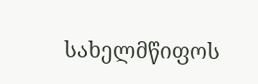სახელმწიფოს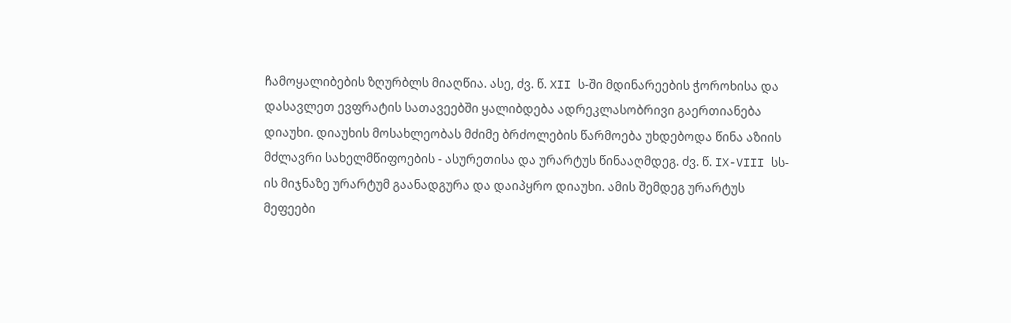ჩამოყალიბების ზღურბლს მიაღწია. ასე, ძვ. წ. XII ს-ში მდინარეების ჭოროხისა და დასავლეთ ევფრატის სათავეებში ყალიბდება ადრეკლასობრივი გაერთიანება დიაუხი. დიაუხის მოსახლეობას მძიმე ბრძოლების წარმოება უხდებოდა წინა აზიის მძლავრი სახელმწიფოების - ასურეთისა და ურარტუს წინააღმდეგ. ძვ. წ. IX-VIII სს-ის მიჯნაზე ურარტუმ გაანადგურა და დაიპყრო დიაუხი. ამის შემდეგ ურარტუს მეფეები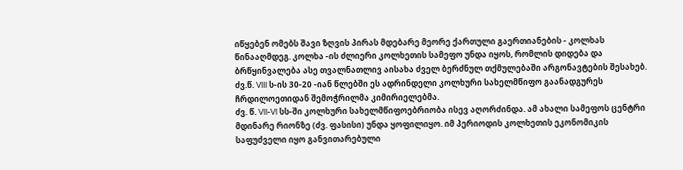იწყებენ ომებს შავი ზღვის პირას მდებარე მეორე ქართული გაერთიანების - კოლხას წინააღმდეგ. კოლხა -ის ძლიერი კოლხეთის სამეფო უნდა იყოს, რომლის დიდება და ბრწყინვალება ასე თვალნათლივ აისახა ძველ ბერძნულ თქმულებაში არგონავტების შესახებ. ძვ.წ. VIII ს-ის 30-20 -იან წლებში ეს ადრინდელი კოლხური სახელმწიფო გაანადგურეს ჩრდილოეთიდან შემოჭრილმა კიმირიელებმა.
ძვ. წ. VII-VI სს-ში კოლხური სახელმწიფოებრიობა ისევ აღორძინდა. ამ ახალი სამეფოს ცენტრი მდინარე რიონზე (ძვ. ფასისი) უნდა ყოფილიყო. იმ პერიოდის კოლხეთის ეკონომიკის საფუძველი იყო განვითარებული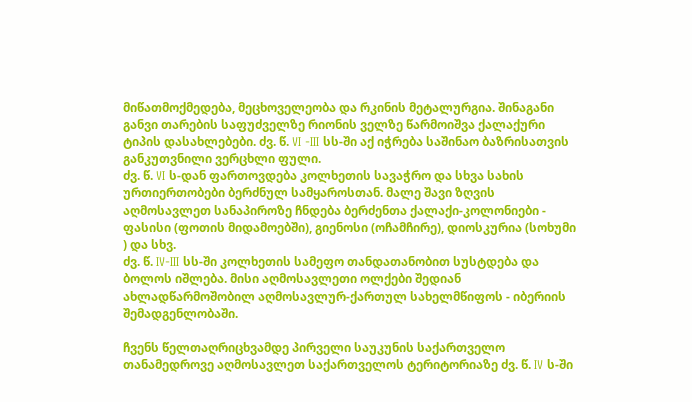მიწათმოქმედება, მეცხოველეობა და რკინის მეტალურგია. შინაგანი განვი თარების საფუძველზე რიონის ველზე წარმოიშვა ქალაქური ტიპის დასახლებები. ძვ. წ. VI -III სს-ში აქ იჭრება საშინაო ბაზრისათვის განკუთვნილი ვერცხლი ფული.
ძვ. წ. VI ს-დან ფართოვდება კოლხეთის სავაჭრო და სხვა სახის ურთიერთობები ბერძნულ სამყაროსთან. მალე შავი ზღვის აღმოსავლეთ სანაპიროზე ჩნდება ბერძენთა ქალაქი-კოლონიები - ფასისი (ფოთის მიდამოებში), გიენოსი (ოჩამჩირე), დიოსკურია (სოხუმი ) და სხვ.
ძვ. წ. IV-III სს-ში კოლხეთის სამეფო თანდათანობით სუსტდება და ბოლოს იშლება. მისი აღმოსავლეთი ოლქები შედიან ახლადწარმოშობილ აღმოსავლურ-ქართულ სახელმწიფოს - იბერიის შემადგენლობაში.

ჩვენს წელთაღრიცხვამდე პირველი საუკუნის საქართველო
თანამედროვე აღმოსავლეთ საქართველოს ტერიტორიაზე ძვ. წ. IV ს-ში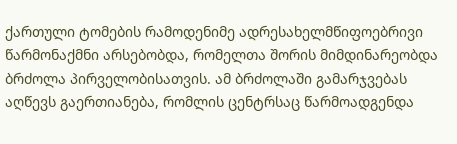ქართული ტომების რამოდენიმე ადრესახელმწიფოებრივი წარმონაქმნი არსებობდა, რომელთა შორის მიმდინარეობდა ბრძოლა პირველობისათვის. ამ ბრძოლაში გამარჯვებას აღწევს გაერთიანება, რომლის ცენტრსაც წარმოადგენდა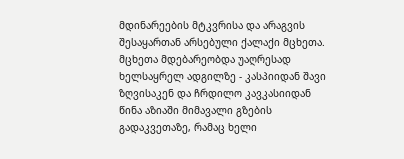მდინარეების მტკვრისა და არაგვის შესაყართან არსებული ქალაქი მცხეთა. მცხეთა მდებარეობდა უაღრესად ხელსაყრელ ადგილზე - კასპიიდან შავი ზღვისაკენ და ჩრდილო კავკასიიდან წინა აზიაში მიმავალი გზების გადაკვეთაზე, რამაც ხელი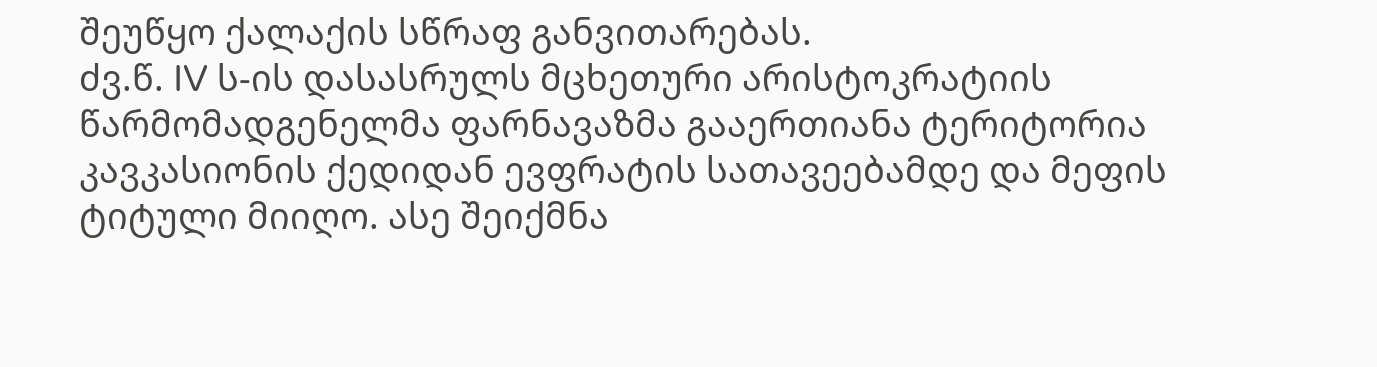შეუწყო ქალაქის სწრაფ განვითარებას.
ძვ.წ. IV ს-ის დასასრულს მცხეთური არისტოკრატიის წარმომადგენელმა ფარნავაზმა გააერთიანა ტერიტორია კავკასიონის ქედიდან ევფრატის სათავეებამდე და მეფის ტიტული მიიღო. ასე შეიქმნა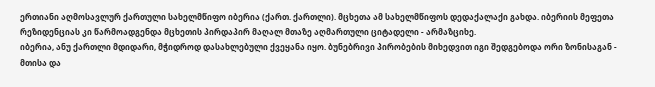ერთიანი აღმოსავლურ ქართული სახელმწიფო იბერია (ქართ. ქართლი). მცხეთა ამ სახელმწიფოს დედაქალაქი გახდა. იბერიის მეფეთა რეზიდენციას კი წარმოადგენდა მცხეთის პირდაპირ მაღალ მთაზე აღმართული ციტადელი - არმაზციხე.
იბერია, ანუ ქართლი მდიდარი, მჭიდროდ დასახლებული ქვეყანა იყო. ბუნებრივი პირობების მიხედვით იგი შედგებოდა ორი ზონისაგან - მთისა და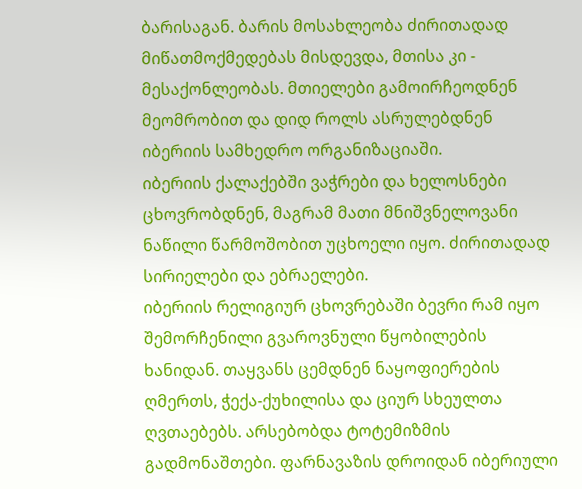ბარისაგან. ბარის მოსახლეობა ძირითადად მიწათმოქმედებას მისდევდა, მთისა კი - მესაქონლეობას. მთიელები გამოირჩეოდნენ მეომრობით და დიდ როლს ასრულებდნენ იბერიის სამხედრო ორგანიზაციაში.
იბერიის ქალაქებში ვაჭრები და ხელოსნები ცხოვრობდნენ, მაგრამ მათი მნიშვნელოვანი ნაწილი წარმოშობით უცხოელი იყო. ძირითადად სირიელები და ებრაელები.
იბერიის რელიგიურ ცხოვრებაში ბევრი რამ იყო შემორჩენილი გვაროვნული წყობილების ხანიდან. თაყვანს ცემდნენ ნაყოფიერების ღმერთს, ჭექა-ქუხილისა და ციურ სხეულთა ღვთაებებს. არსებობდა ტოტემიზმის გადმონაშთები. ფარნავაზის დროიდან იბერიული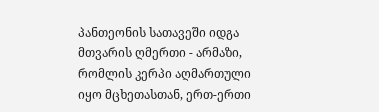პანთეონის სათავეში იდგა მთვარის ღმერთი - არმაზი, რომლის კერპი აღმართული იყო მცხეთასთან, ერთ-ერთი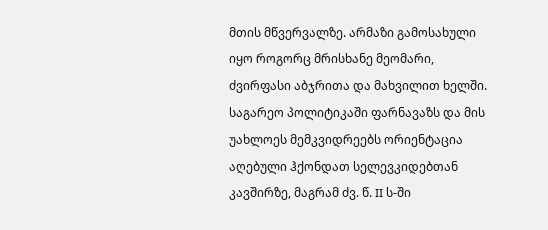მთის მწვერვალზე. არმაზი გამოსახული იყო როგორც მრისხანე მეომარი, ძვირფასი აბჯრითა და მახვილით ხელში.
საგარეო პოლიტიკაში ფარნავაზს და მის უახლოეს მემკვიდრეებს ორიენტაცია აღებული ჰქონდათ სელევკიდებთან კავშირზე, მაგრამ ძვ. წ. II ს-ში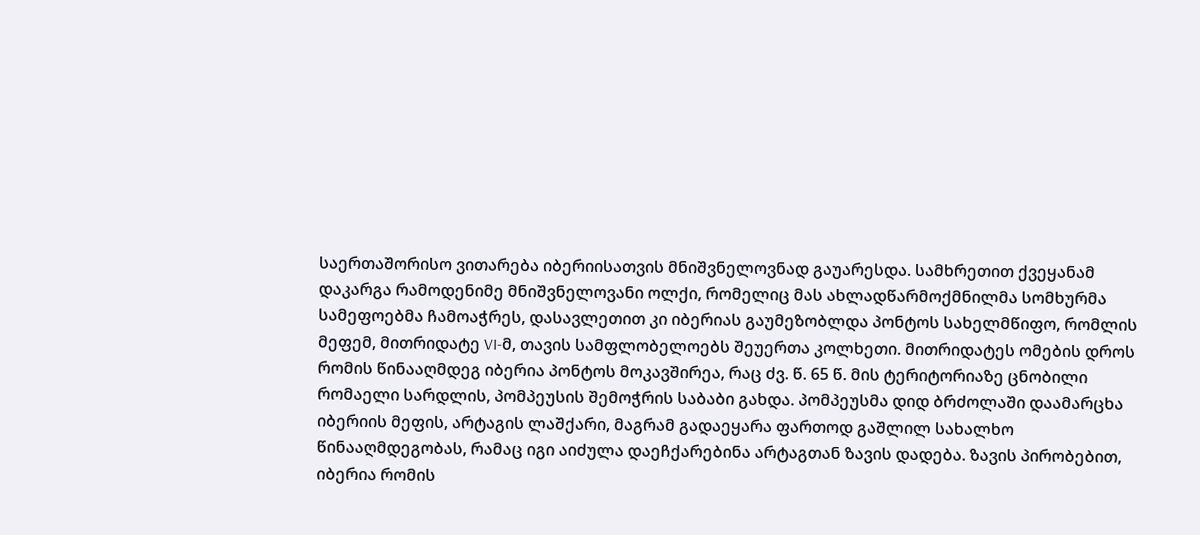საერთაშორისო ვითარება იბერიისათვის მნიშვნელოვნად გაუარესდა. სამხრეთით ქვეყანამ დაკარგა რამოდენიმე მნიშვნელოვანი ოლქი, რომელიც მას ახლადწარმოქმნილმა სომხურმა სამეფოებმა ჩამოაჭრეს, დასავლეთით კი იბერიას გაუმეზობლდა პონტოს სახელმწიფო, რომლის მეფემ, მითრიდატე VI-მ, თავის სამფლობელოებს შეუერთა კოლხეთი. მითრიდატეს ომების დროს რომის წინააღმდეგ იბერია პონტოს მოკავშირეა, რაც ძვ. წ. 65 წ. მის ტერიტორიაზე ცნობილი რომაელი სარდლის, პომპეუსის შემოჭრის საბაბი გახდა. პომპეუსმა დიდ ბრძოლაში დაამარცხა იბერიის მეფის, არტაგის ლაშქარი, მაგრამ გადაეყარა ფართოდ გაშლილ სახალხო წინააღმდეგობას, რამაც იგი აიძულა დაეჩქარებინა არტაგთან ზავის დადება. ზავის პირობებით, იბერია რომის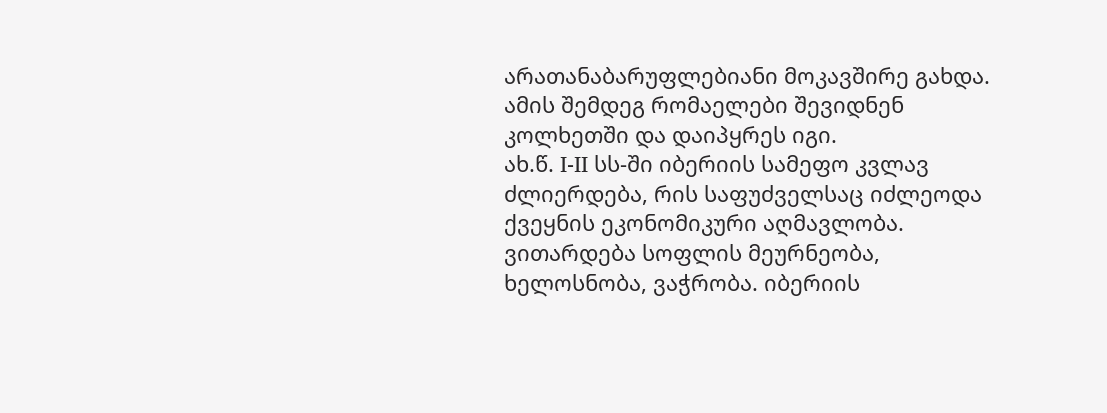არათანაბარუფლებიანი მოკავშირე გახდა. ამის შემდეგ რომაელები შევიდნენ კოლხეთში და დაიპყრეს იგი.
ახ.წ. I-II სს-ში იბერიის სამეფო კვლავ ძლიერდება, რის საფუძველსაც იძლეოდა ქვეყნის ეკონომიკური აღმავლობა. ვითარდება სოფლის მეურნეობა, ხელოსნობა, ვაჭრობა. იბერიის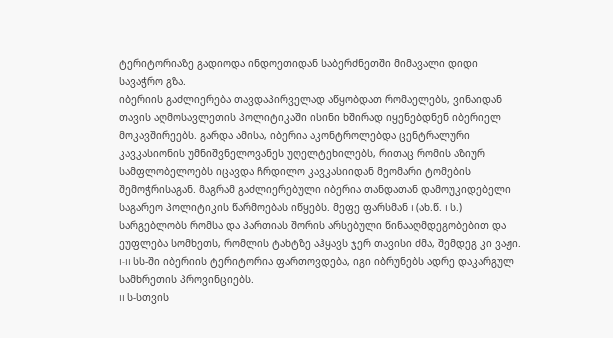ტერიტორიაზე გადიოდა ინდოეთიდან საბერძნეთში მიმავალი დიდი სავაჭრო გზა.
იბერიის გაძლიერება თავდაპირველად აწყობდათ რომაელებს, ვინაიდან თავის აღმოსავლეთის პოლიტიკაში ისინი ხშირად იყენებდნენ იბერიელ მოკავშირეებს. გარდა ამისა, იბერია აკონტროლებდა ცენტრალური კავკასიონის უმნიშვნელოვანეს უღელტეხილებს, რითაც რომის აზიურ სამფლობელოებს იცავდა ჩრდილო კავკასიიდან მეომარი ტომების შემოჭრისაგან. მაგრამ გაძლიერებული იბერია თანდათან დამოუკიდებელი საგარეო პოლიტიკის წარმოებას იწყებს. მეფე ფარსმან I (ახ.წ. I ს.) სარგებლობს რომსა და პართიას შორის არსებული წინააღმდეგობებით და ეუფლება სომხეთს, რომლის ტახტზე აჰყავს ჯერ თავისი ძმა, შემდეგ კი ვაჟი. I-II სს-ში იბერიის ტერიტორია ფართოვდება, იგი იბრუნებს ადრე დაკარგულ სამხრეთის პროვინციებს.
II ს-სთვის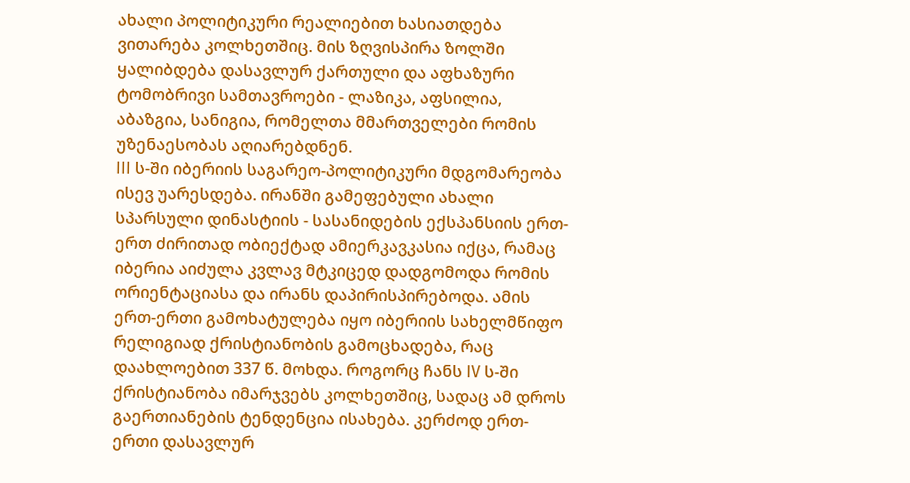ახალი პოლიტიკური რეალიებით ხასიათდება ვითარება კოლხეთშიც. მის ზღვისპირა ზოლში ყალიბდება დასავლურ ქართული და აფხაზური ტომობრივი სამთავროები - ლაზიკა, აფსილია, აბაზგია, სანიგია, რომელთა მმართველები რომის უზენაესობას აღიარებდნენ.
III ს-ში იბერიის საგარეო-პოლიტიკური მდგომარეობა ისევ უარესდება. ირანში გამეფებული ახალი სპარსული დინასტიის - სასანიდების ექსპანსიის ერთ-ერთ ძირითად ობიექტად ამიერკავკასია იქცა, რამაც იბერია აიძულა კვლავ მტკიცედ დადგომოდა რომის ორიენტაციასა და ირანს დაპირისპირებოდა. ამის ერთ-ერთი გამოხატულება იყო იბერიის სახელმწიფო რელიგიად ქრისტიანობის გამოცხადება, რაც დაახლოებით 337 წ. მოხდა. როგორც ჩანს IV ს-ში ქრისტიანობა იმარჯვებს კოლხეთშიც, სადაც ამ დროს გაერთიანების ტენდენცია ისახება. კერძოდ ერთ-ერთი დასავლურ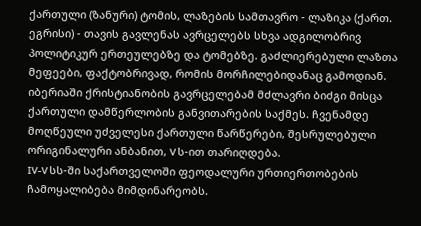ქართული (ზანური) ტომის, ლაზების სამთავრო - ლაზიკა (ქართ. ეგრისი) - თავის გავლენას ავრცელებს სხვა ადგილობრივ პოლიტიკურ ერთეულებზე და ტომებზე. გაძლიერებული ლაზთა მეფეები, ფაქტობრივად, რომის მორჩილებიდანაც გამოდიან.
იბერიაში ქრისტიანობის გავრცელებამ მძლავრი ბიძგი მისცა ქართული დამწერლობის განვითარების საქმეს. ჩვენამდე მოღწეული უძველესი ქართული წარწერები, შესრულებული ორიგინალური ანბანით, V ს-ით თარიღდება.
IV-V სს-ში საქართველოში ფეოდალური ურთიერთობების ჩამოყალიბება მიმდინარეობს.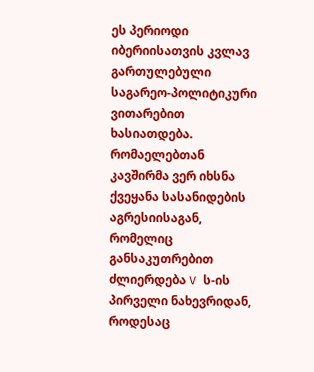ეს პერიოდი იბერიისათვის კვლავ გართულებული საგარეო-პოლიტიკური ვითარებით ხასიათდება. რომაელებთან კავშირმა ვერ იხსნა ქვეყანა სასანიდების აგრესიისაგან, რომელიც განსაკუთრებით ძლიერდება V ს-ის პირველი ნახევრიდან, როდესაც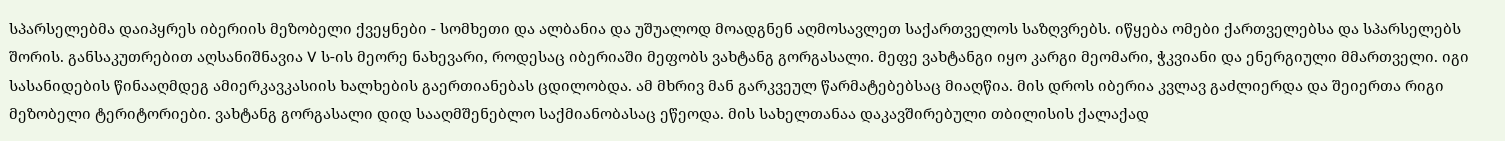სპარსელებმა დაიპყრეს იბერიის მეზობელი ქვეყნები - სომხეთი და ალბანია და უშუალოდ მოადგნენ აღმოსავლეთ საქართველოს საზღვრებს. იწყება ომები ქართველებსა და სპარსელებს შორის. განსაკუთრებით აღსანიშნავია V ს-ის მეორე ნახევარი, როდესაც იბერიაში მეფობს ვახტანგ გორგასალი. მეფე ვახტანგი იყო კარგი მეომარი, ჭკვიანი და ენერგიული მმართველი. იგი სასანიდების წინააღმდეგ ამიერკავკასიის ხალხების გაერთიანებას ცდილობდა. ამ მხრივ მან გარკვეულ წარმატებებსაც მიაღწია. მის დროს იბერია კვლავ გაძლიერდა და შეიერთა რიგი მეზობელი ტერიტორიები. ვახტანგ გორგასალი დიდ სააღმშენებლო საქმიანობასაც ეწეოდა. მის სახელთანაა დაკავშირებული თბილისის ქალაქად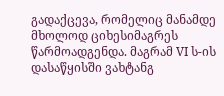გადაქცევა, რომელიც მანამდე მხოლოდ ციხესიმაგრეს წარმოადგენდა. მაგრამ VI ს-ის დასაწყისში ვახტანგ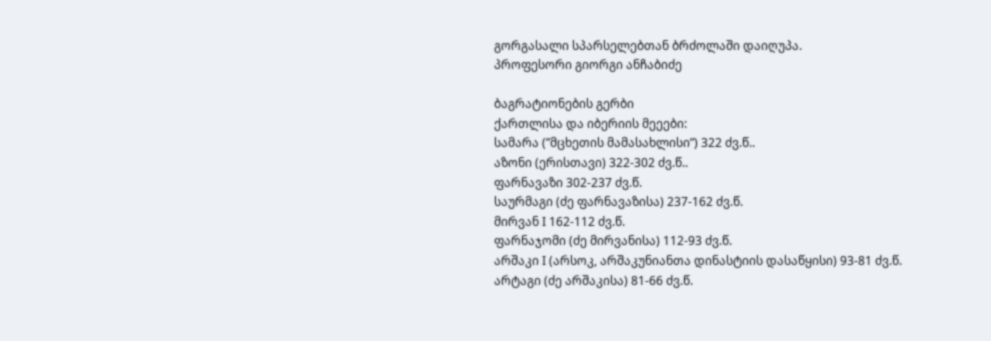გორგასალი სპარსელებთან ბრძოლაში დაიღუპა.
პროფესორი გიორგი ანჩაბიძე

ბაგრატიონების გერბი
ქართლისა და იბერიის მეეები:
სამარა (”მცხეთის მამასახლისი”) 322 ძვ.წ..
აზონი (ერისთავი) 322-302 ძვ.წ..
ფარნავაზი 302-237 ძვ.წ.
საურმაგი (ძე ფარნავაზისა) 237-162 ძვ.წ.
მირვან I 162-112 ძვ.წ.
ფარნაჯომი (ძე მირვანისა) 112-93 ძვ.წ.
არშაკი I (არსოკ, არშაკუნიანთა დინასტიის დასაწყისი) 93-81 ძვ.წ.
არტაგი (ძე არშაკისა) 81-66 ძვ.წ.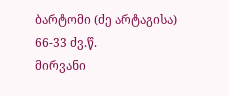ბარტომი (ძე არტაგისა) 66-33 ძვ.წ.
მირვანი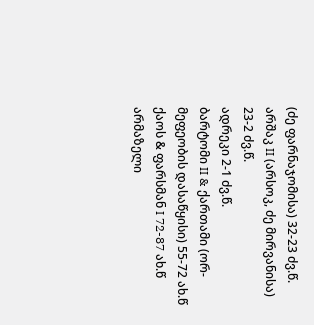(ძე ფარნაჯომისა) 32-23 ძვ.წ.
არშაკ II (არსოკ, ძე მირვანისა) 23-2 ძვ.წ.
ადრეკი 2-1 ძვ.წ.
ბარტომი II & ქართამი (ორ-მეფეობის დასაწყისი) 55-72 ახ.წ
ქაოს & ფარსმან I 72-87 ახ.წ
არმაზელი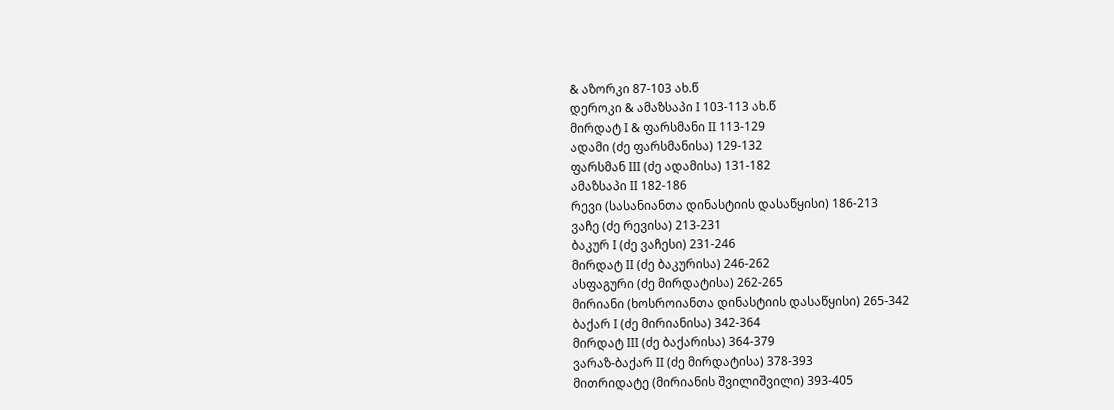& აზორკი 87-103 ახ.წ
დეროკი & ამაზსაპი I 103-113 ახ.წ
მირდატ I & ფარსმანი II 113-129
ადამი (ძე ფარსმანისა) 129-132
ფარსმან III (ძე ადამისა) 131-182
ამაზსაპი II 182-186
რევი (სასანიანთა დინასტიის დასაწყისი) 186-213
ვაჩე (ძე რევისა) 213-231
ბაკურ I (ძე ვაჩესი) 231-246
მირდატ II (ძე ბაკურისა) 246-262
ასფაგური (ძე მირდატისა) 262-265
მირიანი (ხოსროიანთა დინასტიის დასაწყისი) 265-342
ბაქარ I (ძე მირიანისა) 342-364
მირდატ III (ძე ბაქარისა) 364-379
ვარაზ-ბაქარ II (ძე მირდატისა) 378-393
მითრიდატე (მირიანის შვილიშვილი) 393-405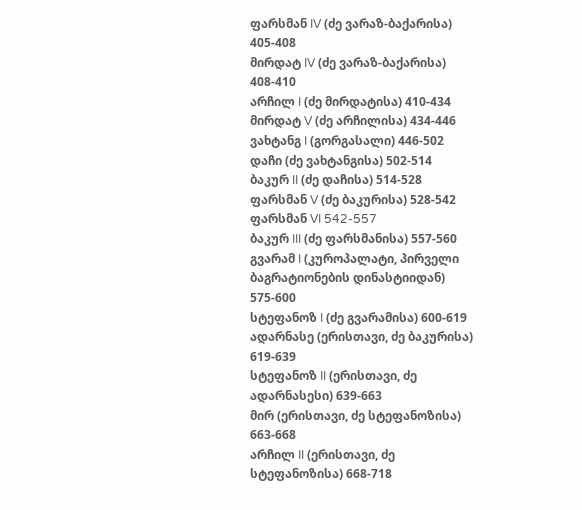ფარსმან IV (ძე ვარაზ-ბაქარისა) 405-408
მირდატ IV (ძე ვარაზ-ბაქარისა) 408-410
არჩილ I (ძე მირდატისა) 410-434
მირდატ V (ძე არჩილისა) 434-446
ვახტანგ I (გორგასალი) 446-502
დაჩი (ძე ვახტანგისა) 502-514
ბაკურ II (ძე დაჩისა) 514-528
ფარსმან V (ძე ბაკურისა) 528-542
ფარსმან VI 542-557
ბაკურ III (ძე ფარსმანისა) 557-560
გვარამ I (კუროპალატი, პირველი ბაგრატიონების დინასტიიდან) 575-600
სტეფანოზ I (ძე გვარამისა) 600-619
ადარნასე (ერისთავი, ძე ბაკურისა) 619-639
სტეფანოზ II (ერისთავი, ძე ადარნასესი) 639-663
მირ (ერისთავი, ძე სტეფანოზისა) 663-668
არჩილ II (ერისთავი, ძე სტეფანოზისა) 668-718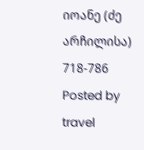იოანე (ძე არჩილისა) 718-786
Posted by travel